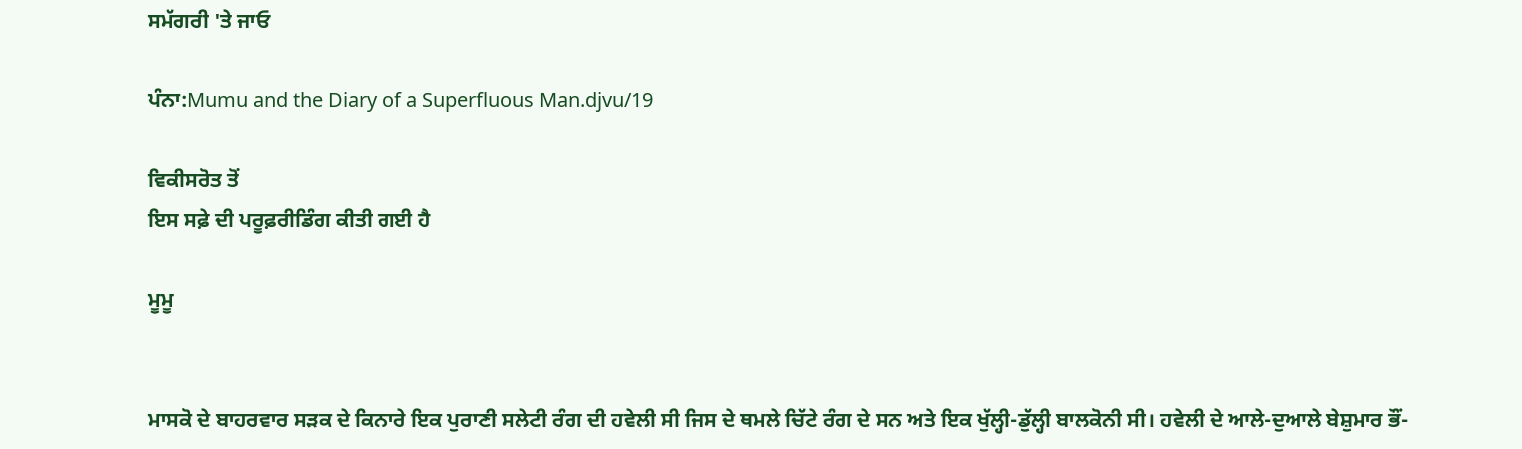ਸਮੱਗਰੀ 'ਤੇ ਜਾਓ

ਪੰਨਾ:Mumu and the Diary of a Superfluous Man.djvu/19

ਵਿਕੀਸਰੋਤ ਤੋਂ
ਇਸ ਸਫ਼ੇ ਦੀ ਪਰੂਫ਼ਰੀਡਿੰਗ ਕੀਤੀ ਗਈ ਹੈ

ਮੂਮੂ


ਮਾਸਕੋ ਦੇ ਬਾਹਰਵਾਰ ਸੜਕ ਦੇ ਕਿਨਾਰੇ ਇਕ ਪੁਰਾਣੀ ਸਲੇਟੀ ਰੰਗ ਦੀ ਹਵੇਲੀ ਸੀ ਜਿਸ ਦੇ ਥਮਲੇ ਚਿੱਟੇ ਰੰਗ ਦੇ ਸਨ ਅਤੇ ਇਕ ਖੁੱਲ੍ਹੀ-ਡੁੱਲ੍ਹੀ ਬਾਲਕੋਨੀ ਸੀ। ਹਵੇਲੀ ਦੇ ਆਲੇ-ਦੁਆਲੇ ਬੇਸ਼ੁਮਾਰ ਭੌਂ-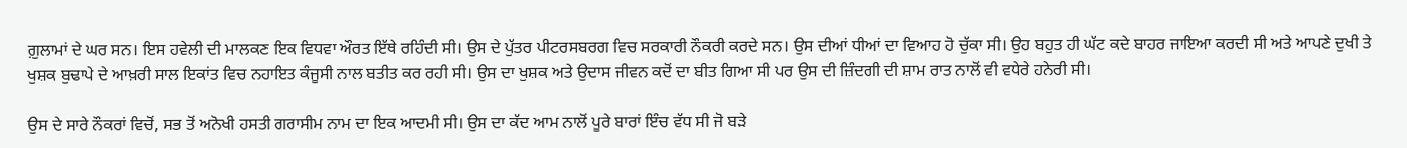ਗ਼ੁਲਾਮਾਂ ਦੇ ਘਰ ਸਨ। ਇਸ ਹਵੇਲੀ ਦੀ ਮਾਲਕਣ ਇਕ ਵਿਧਵਾ ਔਰਤ ਇੱਥੇ ਰਹਿੰਦੀ ਸੀ। ਉਸ ਦੇ ਪੁੱਤਰ ਪੀਟਰਸਬਰਗ ਵਿਚ ਸਰਕਾਰੀ ਨੌਕਰੀ ਕਰਦੇ ਸਨ। ਉਸ ਦੀਆਂ ਧੀਆਂ ਦਾ ਵਿਆਹ ਹੋ ਚੁੱਕਾ ਸੀ। ਉਹ ਬਹੁਤ ਹੀ ਘੱਟ ਕਦੇ ਬਾਹਰ ਜਾਇਆ ਕਰਦੀ ਸੀ ਅਤੇ ਆਪਣੇ ਦੁਖੀ ਤੇ ਖੁਸ਼ਕ ਬੁਢਾਪੇ ਦੇ ਆਖ਼ਰੀ ਸਾਲ ਇਕਾਂਤ ਵਿਚ ਨਹਾਇਤ ਕੰਜੂਸੀ ਨਾਲ ਬਤੀਤ ਕਰ ਰਹੀ ਸੀ। ਉਸ ਦਾ ਖੁਸ਼ਕ ਅਤੇ ਉਦਾਸ ਜੀਵਨ ਕਦੋਂ ਦਾ ਬੀਤ ਗਿਆ ਸੀ ਪਰ ਉਸ ਦੀ ਜ਼ਿੰਦਗੀ ਦੀ ਸ਼ਾਮ ਰਾਤ ਨਾਲੋਂ ਵੀ ਵਧੇਰੇ ਹਨੇਰੀ ਸੀ।

ਉਸ ਦੇ ਸਾਰੇ ਨੌਕਰਾਂ ਵਿਚੋਂ, ਸਭ ਤੋਂ ਅਨੋਖੀ ਹਸਤੀ ਗਰਾਸੀਮ ਨਾਮ ਦਾ ਇਕ ਆਦਮੀ ਸੀ। ਉਸ ਦਾ ਕੱਦ ਆਮ ਨਾਲੋਂ ਪੂਰੇ ਬਾਰਾਂ ਇੰਚ ਵੱਧ ਸੀ ਜੋ ਬੜੇ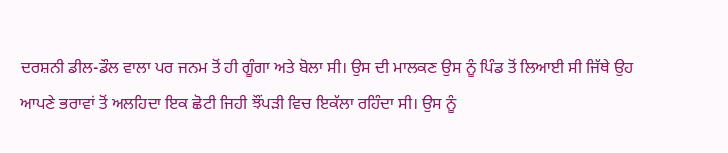ਦਰਸ਼ਨੀ ਡੀਲ-ਡੌਲ ਵਾਲਾ ਪਰ ਜਨਮ ਤੋਂ ਹੀ ਗੂੰਗਾ ਅਤੇ ਬੋਲਾ ਸੀ। ਉਸ ਦੀ ਮਾਲਕਣ ਉਸ ਨੂੰ ਪਿੰਡ ਤੋਂ ਲਿਆਈ ਸੀ ਜਿੱਥੇ ਉਹ ਆਪਣੇ ਭਰਾਵਾਂ ਤੋਂ ਅਲਹਿਦਾ ਇਕ ਛੋਟੀ ਜਿਹੀ ਝੌਂਪੜੀ ਵਿਚ ਇਕੱਲਾ ਰਹਿੰਦਾ ਸੀ। ਉਸ ਨੂੰ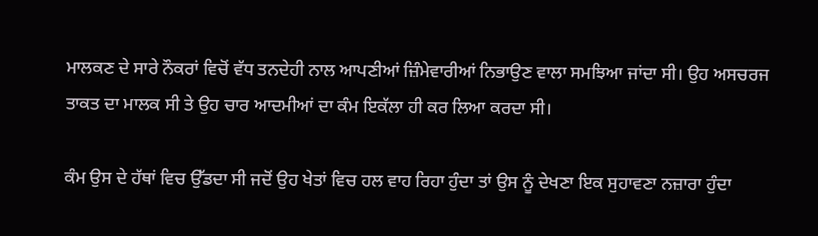ਮਾਲਕਣ ਦੇ ਸਾਰੇ ਨੌਕਰਾਂ ਵਿਚੋਂ ਵੱਧ ਤਨਦੇਹੀ ਨਾਲ ਆਪਣੀਆਂ ਜ਼ਿੰਮੇਵਾਰੀਆਂ ਨਿਭਾਉਣ ਵਾਲਾ ਸਮਝਿਆ ਜਾਂਦਾ ਸੀ। ਉਹ ਅਸਚਰਜ ਤਾਕਤ ਦਾ ਮਾਲਕ ਸੀ ਤੇ ਉਹ ਚਾਰ ਆਦਮੀਆਂ ਦਾ ਕੰਮ ਇਕੱਲਾ ਹੀ ਕਰ ਲਿਆ ਕਰਦਾ ਸੀ।

ਕੰਮ ਉਸ ਦੇ ਹੱਥਾਂ ਵਿਚ ਉੱਡਦਾ ਸੀ ਜਦੋਂ ਉਹ ਖੇਤਾਂ ਵਿਚ ਹਲ ਵਾਹ ਰਿਹਾ ਹੁੰਦਾ ਤਾਂ ਉਸ ਨੂੰ ਦੇਖਣਾ ਇਕ ਸੁਹਾਵਣਾ ਨਜ਼ਾਰਾ ਹੁੰਦਾ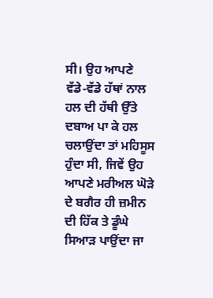ਸੀ। ਉਹ ਆਪਣੇ ਵੱਡੇ-ਵੱਡੇ ਹੱਥਾਂ ਨਾਲ ਹਲ ਦੀ ਹੱਥੀ ਉੱਤੇ ਦਬਾਅ ਪਾ ਕੇ ਹਲ ਚਲਾਉਂਦਾ ਤਾਂ ਮਹਿਸੂਸ ਹੁੰਦਾ ਸੀ, ਜਿਵੇਂ ਉਹ ਆਪਣੇ ਮਰੀਅਲ ਘੋੜੇ ਦੇ ਬਗੈਰ ਹੀ ਜ਼ਮੀਨ ਦੀ ਹਿੱਕ ਤੇ ਡੂੰਘੇ ਸਿਆੜ ਪਾਉਂਦਾ ਜਾ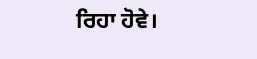ਰਿਹਾ ਹੋਵੇ।